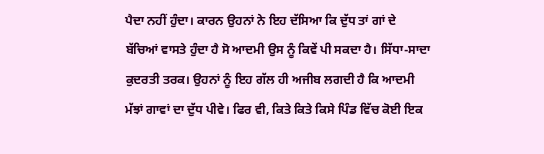ਪੈਦਾ ਨਹੀਂ ਹੁੰਦਾ। ਕਾਰਨ ਉਹਨਾਂ ਨੇ ਇਹ ਦੱਸਿਆ ਕਿ ਦੁੱਧ ਤਾਂ ਗਾਂ ਦੇ ਬੱਚਿਆਂ ਵਾਸਤੇ ਹੁੰਦਾ ਹੈ ਸੋ ਆਦਮੀ ਉਸ ਨੂੰ ਕਿਵੇਂ ਪੀ ਸਕਦਾ ਹੈ। ਸਿੱਧਾ-ਸਾਦਾ ਕੁਦਰਤੀ ਤਰਕ। ਉਹਨਾਂ ਨੂੰ ਇਹ ਗੱਲ ਹੀ ਅਜੀਬ ਲਗਦੀ ਹੈ ਕਿ ਆਦਮੀ ਮੱਝਾਂ ਗਾਵਾਂ ਦਾ ਦੁੱਧ ਪੀਵੇ। ਫਿਰ ਵੀ, ਕਿਤੇ ਕਿਤੇ ਕਿਸੇ ਪਿੰਡ ਵਿੱਚ ਕੋਈ ਇਕ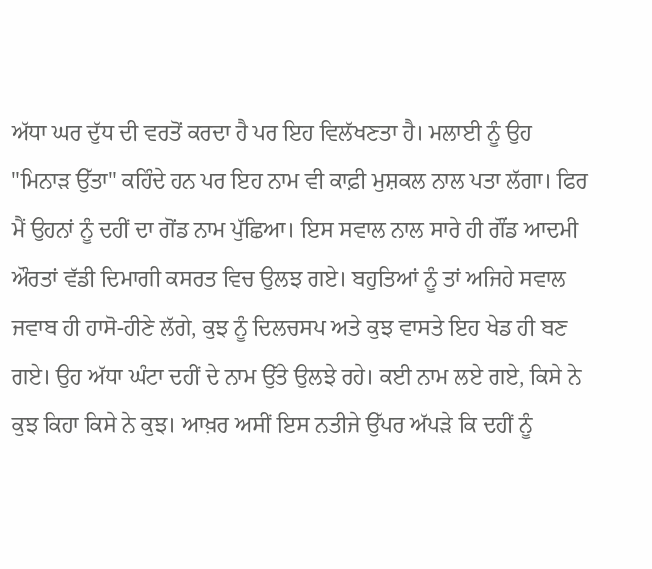ਅੱਧਾ ਘਰ ਦੁੱਧ ਦੀ ਵਰਤੋਂ ਕਰਦਾ ਹੈ ਪਰ ਇਹ ਵਿਲੱਖਣਤਾ ਹੈ। ਮਲਾਈ ਨੂੰ ਉਹ "ਮਿਨਾੜ ਉੱਤਾ" ਕਹਿੰਦੇ ਹਨ ਪਰ ਇਹ ਨਾਮ ਵੀ ਕਾਫ਼ੀ ਮੁਸ਼ਕਲ ਨਾਲ ਪਤਾ ਲੱਗਾ। ਫਿਰ ਮੈਂ ਉਹਨਾਂ ਨੂੰ ਦਹੀਂ ਦਾ ਗੋਂਡ ਨਾਮ ਪੁੱਛਿਆ। ਇਸ ਸਵਾਲ ਨਾਲ ਸਾਰੇ ਹੀ ਗੌਂਡ ਆਦਮੀ ਔਰਤਾਂ ਵੱਡੀ ਦਿਮਾਗੀ ਕਸਰਤ ਵਿਚ ਉਲਝ ਗਏ। ਬਹੁਤਿਆਂ ਨੂੰ ਤਾਂ ਅਜਿਹੇ ਸਵਾਲ ਜਵਾਬ ਹੀ ਹਾਸੋ-ਹੀਣੇ ਲੱਗੇ, ਕੁਝ ਨੂੰ ਦਿਲਚਸਪ ਅਤੇ ਕੁਝ ਵਾਸਤੇ ਇਹ ਖੇਡ ਹੀ ਬਣ ਗਏ। ਉਹ ਅੱਧਾ ਘੰਟਾ ਦਹੀਂ ਦੇ ਨਾਮ ਉੱਤੇ ਉਲਝੇ ਰਹੇ। ਕਈ ਨਾਮ ਲਏ ਗਏ, ਕਿਸੇ ਨੇ ਕੁਝ ਕਿਹਾ ਕਿਸੇ ਨੇ ਕੁਝ। ਆਖ਼ਰ ਅਸੀਂ ਇਸ ਨਤੀਜੇ ਉੱਪਰ ਅੱਪੜੇ ਕਿ ਦਹੀਂ ਨੂੰ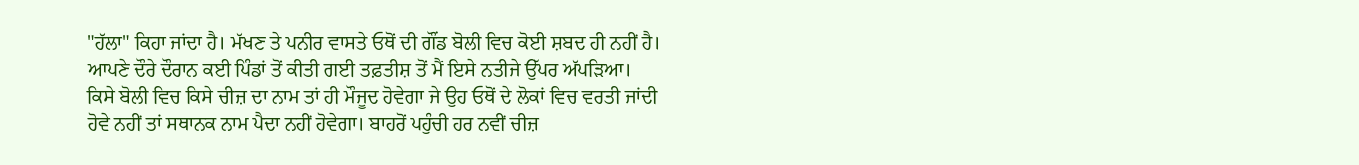"ਹੱਲਾ" ਕਿਹਾ ਜਾਂਦਾ ਹੈ। ਮੱਖਣ ਤੇ ਪਨੀਰ ਵਾਸਤੇ ਓਥੋਂ ਦੀ ਗੌਂਡ ਬੋਲੀ ਵਿਚ ਕੋਈ ਸ਼ਬਦ ਹੀ ਨਹੀਂ ਹੈ। ਆਪਣੇ ਦੌਰੇ ਦੌਰਾਨ ਕਈ ਪਿੰਡਾਂ ਤੋਂ ਕੀਤੀ ਗਈ ਤਫ਼ਤੀਸ਼ ਤੋਂ ਮੈਂ ਇਸੇ ਨਤੀਜੇ ਉੱਪਰ ਅੱਪੜਿਆ।
ਕਿਸੇ ਬੋਲੀ ਵਿਚ ਕਿਸੇ ਚੀਜ਼ ਦਾ ਨਾਮ ਤਾਂ ਹੀ ਮੌਜੂਦ ਹੋਵੇਗਾ ਜੇ ਉਹ ਓਥੋਂ ਦੇ ਲੋਕਾਂ ਵਿਚ ਵਰਤੀ ਜਾਂਦੀ ਹੋਵੇ ਨਹੀਂ ਤਾਂ ਸਥਾਨਕ ਨਾਮ ਪੈਦਾ ਨਹੀਂ ਹੋਵੇਗਾ। ਬਾਹਰੋਂ ਪਹੁੰਚੀ ਹਰ ਨਵੀਂ ਚੀਜ਼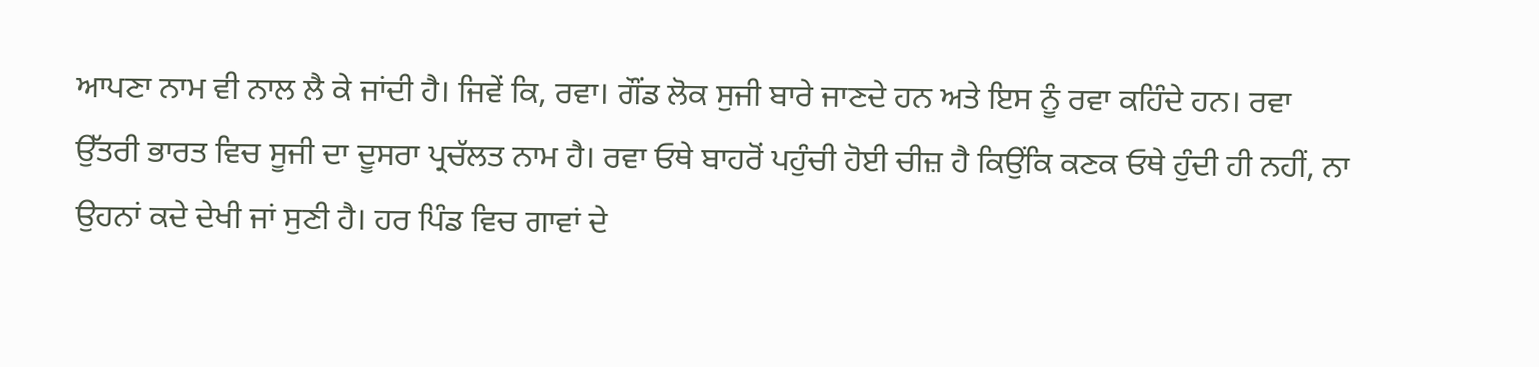ਆਪਣਾ ਨਾਮ ਵੀ ਨਾਲ ਲੈ ਕੇ ਜਾਂਦੀ ਹੈ। ਜਿਵੇਂ ਕਿ, ਰਵਾ। ਗੌਂਡ ਲੋਕ ਸੁਜੀ ਬਾਰੇ ਜਾਣਦੇ ਹਨ ਅਤੇ ਇਸ ਨੂੰ ਰਵਾ ਕਹਿੰਦੇ ਹਨ। ਰਵਾ ਉੱਤਰੀ ਭਾਰਤ ਵਿਚ ਸੂਜੀ ਦਾ ਦੂਸਰਾ ਪ੍ਰਚੱਲਤ ਨਾਮ ਹੈ। ਰਵਾ ਓਥੇ ਬਾਹਰੋਂ ਪਹੁੰਚੀ ਹੋਈ ਚੀਜ਼ ਹੈ ਕਿਉਂਕਿ ਕਣਕ ਓਥੇ ਹੁੰਦੀ ਹੀ ਨਹੀਂ, ਨਾ ਉਹਨਾਂ ਕਦੇ ਦੇਖੀ ਜਾਂ ਸੁਣੀ ਹੈ। ਹਰ ਪਿੰਡ ਵਿਚ ਗਾਵਾਂ ਦੇ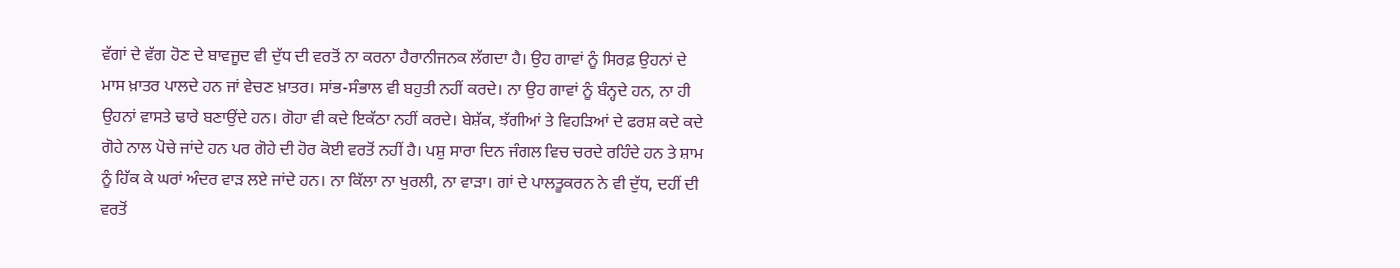ਵੱਗਾਂ ਦੇ ਵੱਗ ਹੋਣ ਦੇ ਬਾਵਜੂਦ ਵੀ ਦੁੱਧ ਦੀ ਵਰਤੋਂ ਨਾ ਕਰਨਾ ਹੈਰਾਨੀਜਨਕ ਲੱਗਦਾ ਹੈ। ਉਹ ਗਾਵਾਂ ਨੂੰ ਸਿਰਫ਼ ਉਹਨਾਂ ਦੇ ਮਾਸ ਖ਼ਾਤਰ ਪਾਲਦੇ ਹਨ ਜਾਂ ਵੇਚਣ ਖ਼ਾਤਰ। ਸਾਂਭ-ਸੰਭਾਲ ਵੀ ਬਹੁਤੀ ਨਹੀਂ ਕਰਦੇ। ਨਾ ਉਹ ਗਾਵਾਂ ਨੂੰ ਬੰਨ੍ਹਦੇ ਹਨ, ਨਾ ਹੀ ਉਹਨਾਂ ਵਾਸਤੇ ਢਾਰੇ ਬਣਾਉਂਦੇ ਹਨ। ਗੋਹਾ ਵੀ ਕਦੇ ਇਕੱਠਾ ਨਹੀਂ ਕਰਦੇ। ਬੇਸ਼ੱਕ, ਝੱਗੀਆਂ ਤੇ ਵਿਹੜਿਆਂ ਦੇ ਫਰਸ਼ ਕਦੇ ਕਦੇ ਗੋਹੇ ਨਾਲ ਪੋਚੇ ਜਾਂਦੇ ਹਨ ਪਰ ਗੋਹੇ ਦੀ ਹੋਰ ਕੋਈ ਵਰਤੋਂ ਨਹੀਂ ਹੈ। ਪਸ਼ੁ ਸਾਰਾ ਦਿਨ ਜੰਗਲ ਵਿਚ ਚਰਦੇ ਰਹਿੰਦੇ ਹਨ ਤੇ ਸ਼ਾਮ ਨੂੰ ਹਿੱਕ ਕੇ ਘਰਾਂ ਅੰਦਰ ਵਾੜ ਲਏ ਜਾਂਦੇ ਹਨ। ਨਾ ਕਿੱਲਾ ਨਾ ਖੁਰਲੀ, ਨਾ ਵਾੜਾ। ਗਾਂ ਦੇ ਪਾਲਤੂਕਰਨ ਨੇ ਵੀ ਦੁੱਧ, ਦਹੀਂ ਦੀ ਵਰਤੋਂ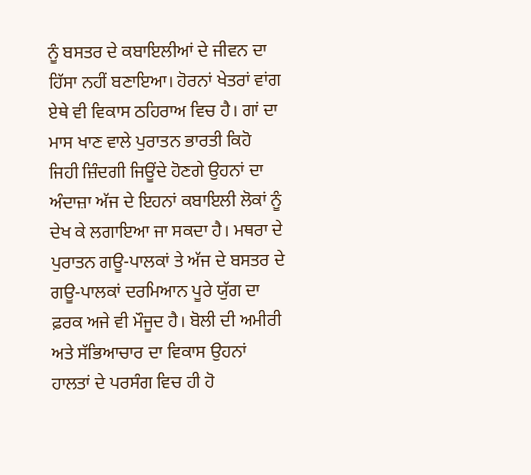ਨੂੰ ਬਸਤਰ ਦੇ ਕਬਾਇਲੀਆਂ ਦੇ ਜੀਵਨ ਦਾ ਹਿੱਸਾ ਨਹੀਂ ਬਣਾਇਆ। ਹੋਰਨਾਂ ਖੇਤਰਾਂ ਵਾਂਗ ਏਥੇ ਵੀ ਵਿਕਾਸ ਠਹਿਰਾਅ ਵਿਚ ਹੈ। ਗਾਂ ਦਾ ਮਾਸ ਖਾਣ ਵਾਲੇ ਪੁਰਾਤਨ ਭਾਰਤੀ ਕਿਹੋ ਜਿਹੀ ਜ਼ਿੰਦਗੀ ਜਿਊਂਦੇ ਹੋਣਗੇ ਉਹਨਾਂ ਦਾ ਅੰਦਾਜ਼ਾ ਅੱਜ ਦੇ ਇਹਨਾਂ ਕਬਾਇਲੀ ਲੋਕਾਂ ਨੂੰ ਦੇਖ ਕੇ ਲਗਾਇਆ ਜਾ ਸਕਦਾ ਹੈ। ਮਥਰਾ ਦੇ ਪੁਰਾਤਨ ਗਊ-ਪਾਲਕਾਂ ਤੇ ਅੱਜ ਦੇ ਬਸਤਰ ਦੇ ਗਊ-ਪਾਲਕਾਂ ਦਰਮਿਆਨ ਪੂਰੇ ਯੁੱਗ ਦਾ ਫ਼ਰਕ ਅਜੇ ਵੀ ਮੌਜੂਦ ਹੈ। ਬੋਲੀ ਦੀ ਅਮੀਰੀ ਅਤੇ ਸੱਭਿਆਚਾਰ ਦਾ ਵਿਕਾਸ ਉਹਨਾਂ ਹਾਲਤਾਂ ਦੇ ਪਰਸੰਗ ਵਿਚ ਹੀ ਹੋ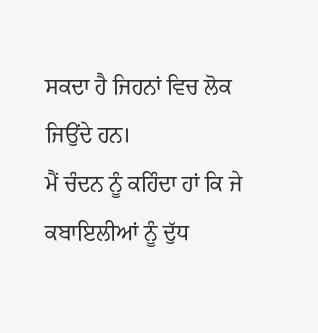ਸਕਦਾ ਹੈ ਜਿਹਨਾਂ ਵਿਚ ਲੋਕ ਜਿਉਂਦੇ ਹਨ।
ਮੈਂ ਚੰਦਨ ਨੂੰ ਕਹਿੰਦਾ ਹਾਂ ਕਿ ਜੇ ਕਬਾਇਲੀਆਂ ਨੂੰ ਦੁੱਧ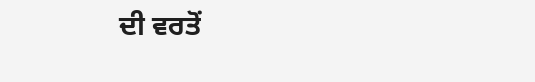ਦੀ ਵਰਤੋਂ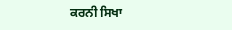ਕਰਨੀ ਸਿਖਾ